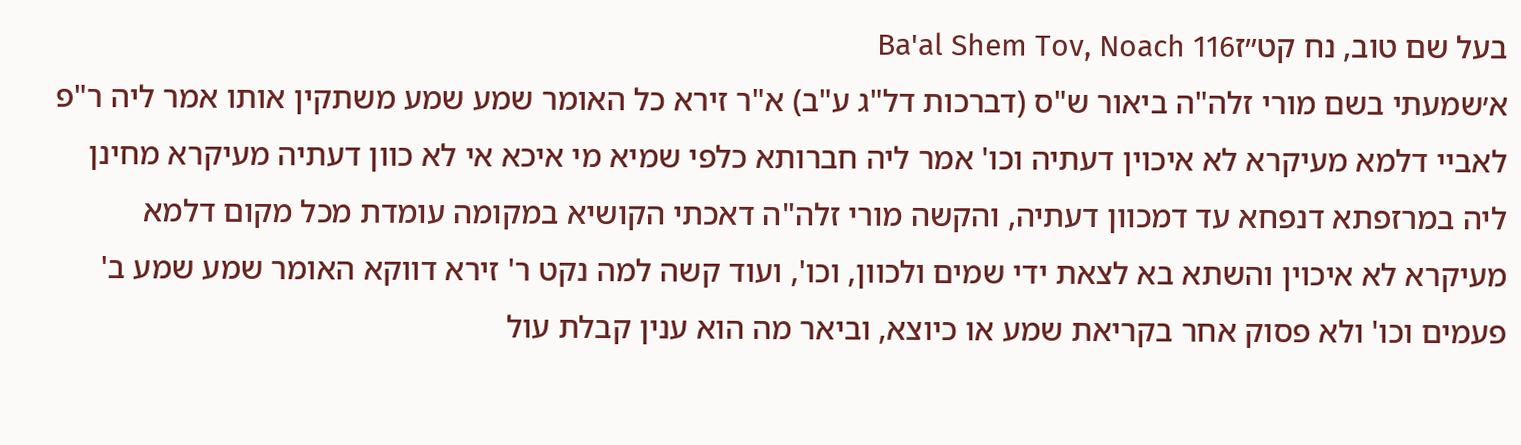בעל שם טוב, נח קט״זBa'al Shem Tov, Noach 116
א׳שמעתי בשם מורי זלה"ה ביאור ש"ס (דברכות דל"ג ע"ב) א"ר זירא כל האומר שמע שמע משתקין אותו אמר ליה ר"פ לאביי דלמא מעיקרא לא איכוין דעתיה וכו' אמר ליה חברותא כלפי שמיא מי איכא אי לא כוון דעתיה מעיקרא מחינן ליה במרזפתא דנפחא עד דמכוון דעתיה, והקשה מורי זלה"ה דאכתי הקושיא במקומה עומדת מכל מקום דלמא מעיקרא לא איכוין והשתא בא לצאת ידי שמים ולכוון, וכו', ועוד קשה למה נקט ר' זירא דווקא האומר שמע שמע ב' פעמים וכו' ולא פסוק אחר בקריאת שמע או כיוצא, וביאר מה הוא ענין קבלת עול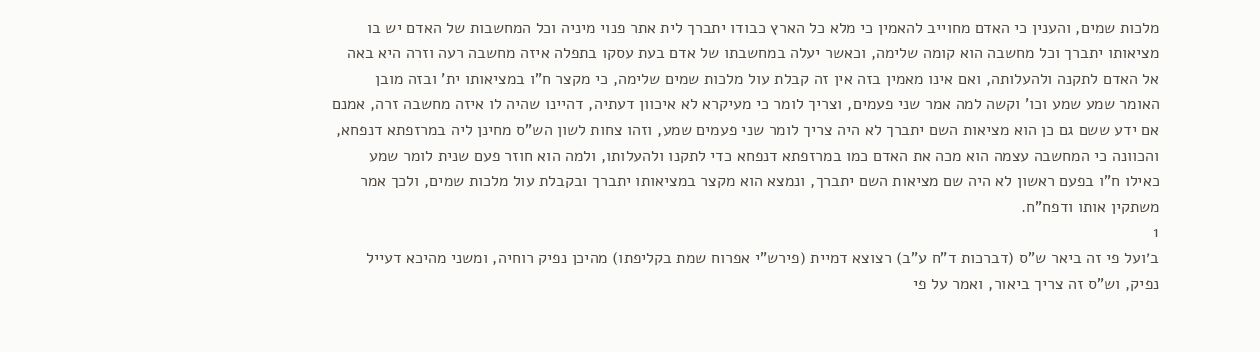מלכות שמים, והענין כי האדם מחוייב להאמין כי מלא כל הארץ כבודו יתברך לית אתר פנוי מיניה וכל המחשבות של האדם יש בו מציאותו יתברך וכל מחשבה הוא קומה שלימה, וכאשר יעלה במחשבתו של אדם בעת עסקו בתפלה איזה מחשבה רעה וזרה היא באה אל האדם לתקנה ולהעלותה, ואם אינו מאמין בזה אין זה קבלת עול מלכות שמים שלימה, כי מקצר ח"ו במציאותו ית' ובזה מובן האומר שמע שמע וכו' וקשה למה אמר שני פעמים, וצריך לומר כי מעיקרא לא איכוון דעתיה, דהיינו שהיה לו איזה מחשבה זרה, אמנם אם ידע ששם גם כן הוא מציאות השם יתברך לא היה צריך לומר שני פעמים שמע, וזהו צחות לשון הש"ס מחינן ליה במרזפתא דנפחא, והכוונה כי המחשבה עצמה הוא מכה את האדם כמו במרזפתא דנפחא כדי לתקנו ולהעלותו, ולמה הוא חוזר פעם שנית לומר שמע כאילו ח"ו בפעם ראשון לא היה שם מציאות השם יתברך, ונמצא הוא מקצר במציאותו יתברך ובקבלת עול מלכות שמים, ולכך אמר משתקין אותו ודפח"ח.
1
ב׳ועל פי זה ביאר ש"ס (דברכות ד"ח ע"ב) רצוצא דמיית (פירש"י אפרוח שמת בקליפתו) מהיכן נפיק רוחיה, ומשני מהיכא דעייל נפיק, וש"ס זה צריך ביאור, ואמר על פי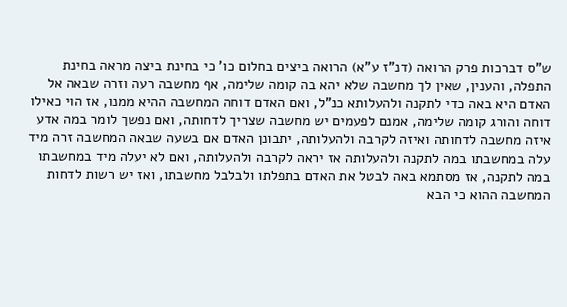ש"ס דברכות פרק הרואה (דנ"ז ע"א) הרואה ביצים בחלום כו' כי בחינת ביצה מראה בחינת התפלה, והענין, שאין לך מחשבה שלא יהא בה קומה שלימה, אף מחשבה רעה וזרה שבאה אל האדם היא באה כדי לתקנה ולהעלותא כנ"ל, ואם האדם דוחה המחשבה ההיא ממנו, אז הוי כאילו דוחה והורג קומה שלימה, אמנם לפעמים יש מחשבה שצריך לדחותה, ואם נפשך לומר במה אדע איזה מחשבה לדחותה ואיזה לקרבה ולהעלותה, יתבונן האדם אם בשעה שבאה המחשבה זרה מיד עלה במחשבתו במה לתקנה ולהעלותה אז יראה לקרבה ולהעלותה, ואם לא יעלה מיד במחשבתו במה לתקנה, אז מסתמא באה לבטל את האדם בתפלתו ולבלבל מחשבתו, ואז יש רשות לדחות המחשבה ההוא כי הבא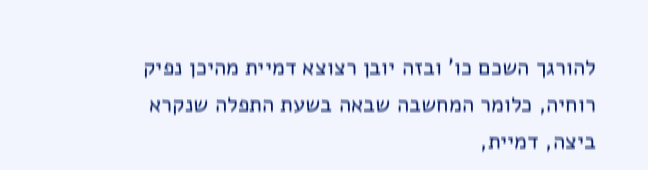להורגך השכם כו' ובזה יובן רצוצא דמיית מהיכן נפיק רוחיה, כלומר המחשבה שבאה בשעת התפלה שנקרא ביצה, דמיית,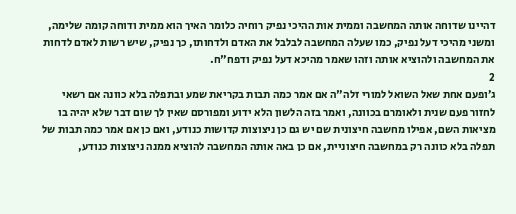דהיינו שדוחה אותה המחשבה וממית אות ההיכי נפיק רוחיה כלומר האיך הוא ממית ודוחה קומה שלימה, ומשני מהיכי דעל נפיק, כמו שעלה המחשבה לבלבל את האדם ולדחותו, כך נפיק, שיש רשות לאדם לדחות את המחשבה ולהוציא אותה וזהו שאמר מהיכא דעל נפיק ודפח"ח.
2
ג׳ופעם אחת שאל השואל למורי זלה"ה אם אמר כמה תבות בקריאת שמע ובתפלה בלא כוונה אם רשאי לחזור פעם שנית ולאומרם בכוונה, ואמר בזה הלשון הלא ידוע ומפורסם שאין לך שום דבר שלא יהיה בו מציאות השם, אפילו מחשבה חיצונית שם יש גם כן ניצוצות קדושות כנודע, ואם כן אם אמר כמה תבות של תפלה בלא כוונה רק במחשבה חיצוניית, אם כן באה אותה המחשבה להוציא ממנה ניצוצות כנודע,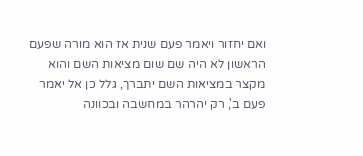ואם יחזור ויאמר פעם שנית אז הוא מורה שפעם הראשון לא היה שם שום מציאות השם והוא מקצר במציאות השם יתברך, גלל כן אל יאמר פעם ב', רק יהרהר במחשבה ובכוונה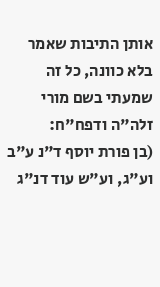אותן התיבות שאמר בלא כוונה, כל זה שמעתי בשם מורי זלה"ה ודפח"ח:
(בן פורת יוסף ד"נ ע"ב וע"ג, וע"ש עוד דנ"ג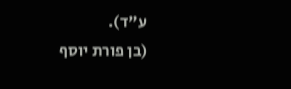ע"ד).
(בן פורת יוסף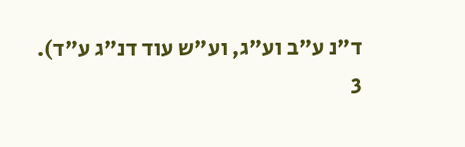ד"נ ע"ב וע"ג, וע"ש עוד דנ"ג ע"ד).
3